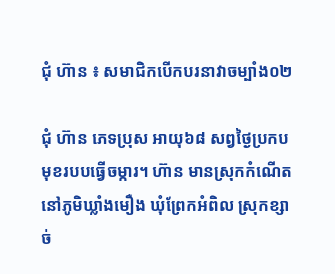ជុំ ហ៊ាន ៖ សមាជិកបើកបរនាវាចម្បាំង០២

ជុំ ហ៊ាន ភេទប្រុស អាយុ៦៨ សព្វថ្ងៃប្រកបមុខរបបធ្វើចម្ការ។ ហ៊ាន មានស្រុកកំណើតនៅភូមិឃ្លាំងមឿង ឃុំព្រែកអំពិល ស្រុកខ្សាច់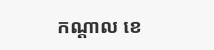កណ្ដាល ខេ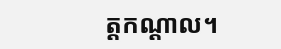ត្តកណ្ដាល។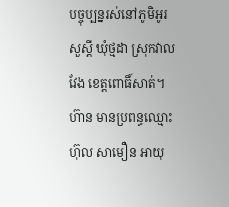បច្ចុប្បន្នរស់នៅភូមិអូរសួស្ដី ឃុំថ្មដា ស្រុកវាលវែង ខេត្តពោធិ៍សាត់។ ហ៊ាន មានប្រពន្ធឈ្មោះ ហ៊ុល សាមឿន អាយុ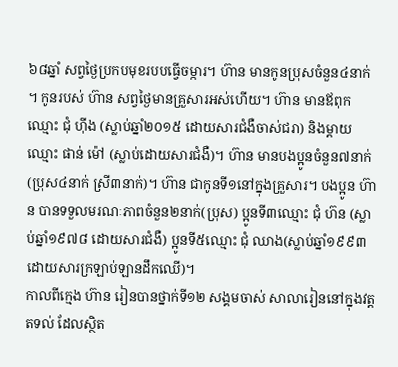៦៨ឆ្នាំ សព្វថ្ងៃប្រកបមុខរបបធ្វើចម្ការ។ ហ៊ាន មានកូនប្រុសចំនួន៤នាក់ ។ កូនរបស់ ហ៊ាន សព្វថ្ងៃមានគ្រួសារអស់ហើយ។ ហ៊ាន មានឪពុកឈ្មោះ ជុំ ហ៊ីង (ស្លាប់ឆ្នាំ២០១៥ ដោយសារជំងឺចាស់ជរា) និងម្ដាយឈ្មោះ ផាន់ ម៉ៅ (ស្លាប់ដោយសារជំងឺ)។ ហ៊ាន មានបងប្អូនចំនួន៧នាក់(ប្រុស៤នាក់ ស្រី៣នាក់)។ ហ៊ាន ជាកូនទី១នៅក្នុងគ្រួសារ។ បងប្អូន ហ៊ាន បានទទួលមរណៈភាពចំនួន២នាក់(ប្រុស) ប្អូនទី៣ឈ្មោះ ជុំ ហ៊ន (ស្លាប់ឆ្នាំ១៩៧៨ ដោយសារជំងឺ) ប្អូនទី៥ឈ្មោះ ជុំ ឈាង(ស្លាប់ឆ្នាំ១៩៩៣ ដោយសារក្រឡាប់ឡានដឹកឈើ)។
កាលពីក្មេង ហ៊ាន រៀនបានថ្នាក់ទី១២ សង្គមចាស់ សាលារៀននៅក្នុងវត្ត តទល់ ដែលស្ថិត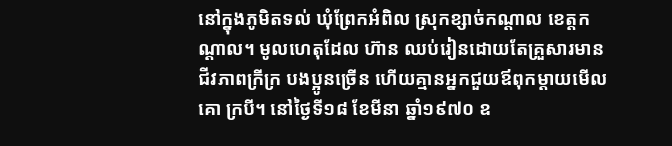នៅក្នុងភូមិតទល់ ឃុំព្រែកអំពិល ស្រុកខ្សាច់កណ្ដាល ខេត្តកណ្ដាល។ មូលហេតុដែល ហ៊ាន ឈប់រៀនដោយតែគ្រួសារមានជីវភាពក្រីក្រ បងប្អូនច្រើន ហើយគ្មានអ្នកជួយឪពុកម្ដាយមើលគោ ក្របី។ នៅថ្ងៃទី១៨ ខែមីនា ឆ្នាំ១៩៧០ ឧ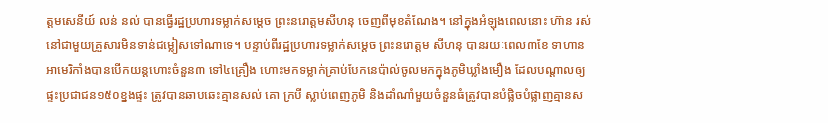ត្ដមសេនីយ៍ លន់ នល់ បានធ្វើរដ្ឋប្រហារទម្លាក់សម្ដេច ព្រះនរោត្ដមសីហនុ ចេញពីមុខតំណែង។ នៅក្នុងអំឡុងពេលនោះ ហ៊ាន រស់នៅជាមួយគ្រួសារមិនទាន់ជម្លៀសទៅណាទេ។ បន្ទាប់ពីរដ្ឋប្រហារទម្លាក់សម្ដេច ព្រះនរោត្ដម សីហនុ បានរយៈពេល៣ខែ ទាហានអាមេរិកាំងបានបើកយន្តហោះចំនួន៣ ទៅ៤គ្រឿង ហោះមកទម្លាក់គ្រាប់បែកនេប៉ាល់ចូលមកក្នុងភូមិឃ្លាំងមឿង ដែលបណ្ដាលឲ្យផ្ទះប្រជាជន១៥០ខ្នងផ្ទះ ត្រូវបានឆាបឆេះគ្មានសល់ គោ ក្របី ស្លាប់ពេញភូមិ និងដាំណាំមួយចំនួនធំត្រូវបានបំផ្លិចបំផ្លាញគ្មានស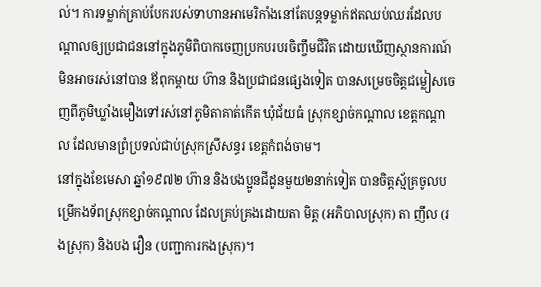ល់។ ការទម្លាក់គ្រាប់បែករបស់ទាហានអាមេរិកាំងនៅតែបន្តទម្លាក់ឥតឈប់ឈរដែលបណ្ដាលឲ្យប្រជាជននៅក្នុងភូមិពិបាកចេញប្រកបរបរចិញ្ចឹមជីវិត ដោយឃើញស្ថានការណ៍មិនអាចរស់នៅបាន ឪពុកម្ដាយ ហ៊ាន និងប្រជាជនផ្សេងទៀត បានសម្រេចចិត្តជម្លៀសចេញពីភូមិឃ្លាំងមឿងទៅរស់នៅភូមិតាគាត់កើត ឃុំជ័យធំ ស្រុកខ្សាច់កណ្ដាល ខេត្តកណ្ដាល ដែលមានព្រំប្រទល់ជាប់ស្រុកស្រីសន្ធរ ខេត្តកំពង់ចាម។
នៅក្នុងខែមេសា ឆ្នាំ១៩៧២ ហ៊ាន និងបងប្អូនជីដូនមួយ២នាក់ទៀត បានចិត្តស្ម័គ្រចូលបម្រើកងទ័ពស្រុកខ្សាច់កណ្ដាល ដែលគ្រប់គ្រងដោយតា មិត្ត (អភិបាលស្រុក) តា ញឹល (រងស្រុក) និងបង វឿន (បញ្ជាការកងស្រុក)។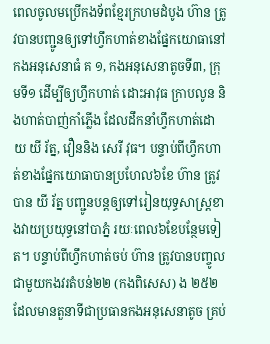ពេលចូលមប្រើកងទ័ពខ្មែរក្រហមដំបូង ហ៊ាន ត្រូវបានបញ្ជូនឲ្យទៅហ្វឹកហាត់ខាងផ្នែកយោធានៅកងអនុសេនាធំ គ ១, កងអនុសេនាតូចទី៣, ក្រុមទី១ ដើម្បីឲ្យហ្វឹកហាត់ ដោះអាវុធ ក្រាបលូន និងហាត់បាញ់កាំភ្លើង ដែលដឹកនាំហ្វឹកហាត់ដោយ យី រ័ត្ន, វឿននិង សេរី វុធ។ បន្ទាប់ពីហ្វឹកហាត់ខាងផ្នែកយោធាបានប្រហែល៦ខែ ហ៊ាន ត្រូវបាន យី រ័ត្ន បញ្ជូនបន្តឲ្យទៅរៀនយុទ្ធសាស្រ្តខាងវាយប្រយុទ្ធនៅបាភ្នំ រយៈពេល៦ខែបន្ថែមទៀត។ បន្ទាប់ពីហ្វឹកហាត់ចប់ ហ៊ាន ត្រូវបានបញ្ចូលជាមួយកងវរតំបន់២២ (កងពិសេស) ង ២៥២ ដែលមានតួនាទីជាប្រធានកងអនុសេនាតូច គ្រប់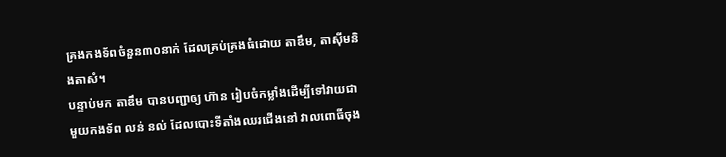គ្រងកងទ័ពចំនួន៣០នាក់ ដែលគ្រប់គ្រងធំដោយ តាឌឹម, តាស៊ីមនិងតាសំ។
បន្ទាប់មក តាឌឹម បានបញ្ជាឲ្យ ហ៊ាន រៀបចំកម្លាំងដើម្បីទៅវាយជាមួយកងទ័ព លន់ នល់ ដែលបោះទីតាំងឈរជើងនៅ វាលពោធិ៍ចុង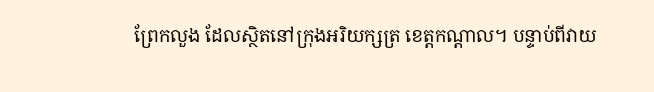ព្រែកលួង ដែលស្ថិតនៅក្រុងអរិយក្សត្រ ខេត្តកណ្ដាល។ បន្ទាប់ពីវាយ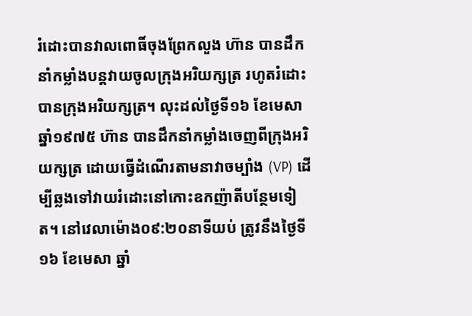រំដោះបានវាលពោធិ៍ចុងព្រែកលួង ហ៊ាន បានដឹកនាំកម្លាំងបន្តវាយចូលក្រុងអរិយក្សត្រ រហូតរំដោះបានក្រុងអរិយក្សត្រ។ លុះដល់ថ្ងៃទី១៦ ខែមេសា ឆ្នាំ១៩៧៥ ហ៊ាន បានដឹកនាំកម្លាំងចេញពីក្រុងអរិយក្សត្រ ដោយធ្វើដំណើរតាមនាវាចម្បាំង (VP) ដើម្បីឆ្លងទៅវាយរំដោះនៅកោះឧកញ៉ាតីបន្ថែមទៀត។ នៅវេលាម៉ោង០៩:២០នាទីយប់ ត្រូវនឹងថ្ងៃទី១៦ ខែមេសា ឆ្នាំ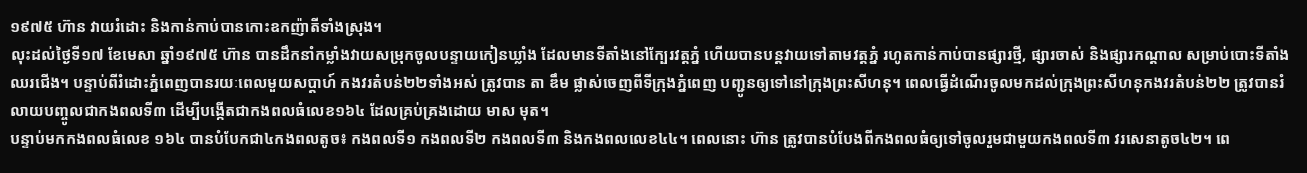១៩៧៥ ហ៊ាន វាយរំដោះ និងកាន់កាប់បានកោះឧកញ៉ាតីទាំងស្រុង។
លុះដល់ថ្ងៃទី១៧ ខែមេសា ឆ្នាំ១៩៧៥ ហ៊ាន បានដឹកនាំកម្លាំងវាយសម្រុកចូលបន្ទាយកៀនឃ្លាំង ដែលមានទីតាំងនៅក្បែរវត្តភ្នំ ហើយបានបន្តវាយទៅតាមវត្តភ្នំ រហូតកាន់កាប់បានផ្សារថ្មី, ផ្សារចាស់ និងផ្សារកណ្ដាល សម្រាប់បោះទីតាំងឈរជើង។ បន្ទាប់ពីរំដោះភ្នំពេញបានរយៈពេលមួយសប្តាហ៍ កងវរតំបន់២២ទាំងអស់ ត្រូវបាន តា ឌឹម ផ្លាស់ចេញពីទីក្រុងភ្នំពេញ បញ្ជូនឲ្យទៅនៅក្រុងព្រះសីហនុ។ ពេលធ្វើដំណើរចូលមកដល់ក្រុងព្រះសីហនុកងវរតំបន់២២ ត្រូវបានរំលាយបញ្ចូលជាកងពលទី៣ ដើម្បីបង្កើតជាកងពលធំលេខ១៦៤ ដែលគ្រប់គ្រងដោយ មាស មុត។
បន្ទាប់មកកងពលធំលេខ ១៦៤ បានបំបែកជា៤កងពលតូច៖ កងពលទី១ កងពលទី២ កងពលទី៣ និងកងពលលេខ៤៤។ ពេលនោះ ហ៊ាន ត្រូវបានបំបែងពីកងពលធំឲ្យទៅចូលរួមជាមួយកងពលទី៣ វរសេនាតូច៤២។ ពេ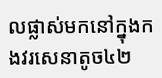លផ្លាស់មកនៅក្នុងកងវរសេនាតូច៤២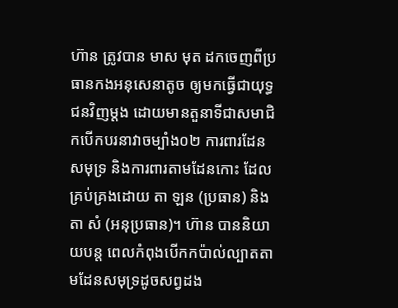ហ៊ាន ត្រូវបាន មាស មុត ដកចេញពីប្រធានកងអនុសេនាតូច ឲ្យមកធ្វើជាយុទ្ធជនវិញម្ដង ដោយមានតួនាទីជាសមាជិកបើកបរនាវាចម្បាំង០២ ការពារដែនសមុទ្រ និងការពារតាមដែនកោះ ដែលគ្រប់គ្រងដោយ តា ឡន (ប្រធាន) និងតា សំ (អនុប្រធាន)។ ហ៊ាន បាននិយាយបន្ត ពេលកំពុងបើកកប៉ាល់ល្បាតតាមដែនសមុទ្រដូចសព្វដង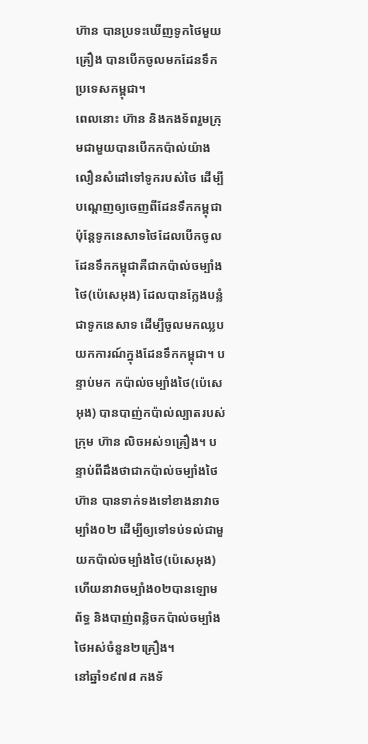ហ៊ាន បានប្រទះឃើញទូកថៃមួយគ្រឿង បានបើកចូលមកដែនទឹកប្រទេសកម្ពុជា។
ពេលនោះ ហ៊ាន និងកងទ័ពរួមក្រុមជាមួយបានបើកកប៉ាល់យ៉ាងលឿនសំដៅទៅទូករបស់ថៃ ដើម្បីបណ្ដេញឲ្យចេញពីដែនទឹកកម្ពុជាប៉ុន្តែទូកនេសាទថៃដែលបើកចូលដែនទឹកកម្ពុជាគឺជាកប៉ាល់ចម្បាំងថៃ(ប៉េសេអុង) ដែលបានក្លែងបន្លំជាទូកនេសាទ ដើម្បីចូលមកឈ្លបយកការណ៍ក្នុងដែនទឹកកម្ពុជា។ បន្ទាប់មក កប៉ាល់ចម្បាំងថៃ(ប៉េសេអុង) បានបាញ់កប៉ាល់ល្បាតរបស់ក្រុម ហ៊ាន លិចអស់១គ្រឿង។ បន្ទាប់ពីដឹងថាជាកប៉ាល់ចម្បាំងថៃ ហ៊ាន បានទាក់ទងទៅខាងនាវាចម្បាំង០២ ដើម្បីឲ្យទៅទប់ទល់ជាមួយកប៉ាល់ចម្បាំងថៃ(ប៉េសេអុង) ហើយនាវាចម្បាំង០២បានឡោមព័ទ្ធ និងបាញ់ពន្លិចកប៉ាល់ចម្បាំងថៃអស់ចំនួន២គ្រឿង។
នៅឆ្នាំ១៩៧៨ កងទ័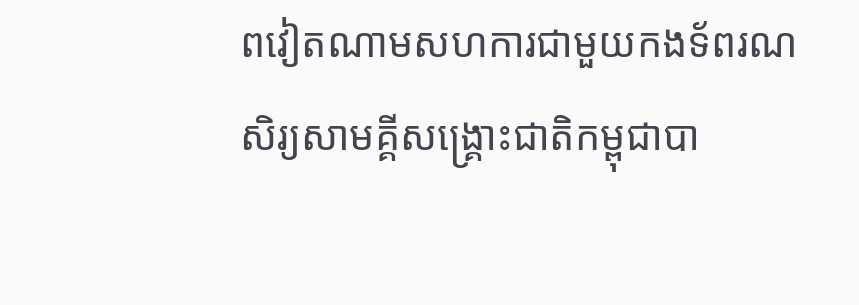ពវៀតណាមសហការជាមួយកងទ័ពរណសិរ្យសាមគ្គីសង្រ្គោះជាតិកម្ពុជាបា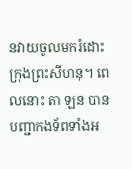នវាយចូលមករំដោះក្រុងព្រះសីហនុ។ ពេលនោះ តា ឡន បានបញ្ជាកងទ័ពទាំងអ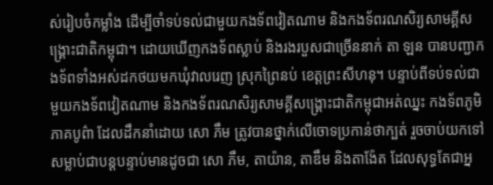ស់រៀបចំកម្លាំង ដើម្បីចាំទប់ទល់ជាមួយកងទ័ពវៀតណាម និងកងទ័ពរណសិរ្យសាមគ្គីសង្រ្គោះជាតិកម្ពុជា។ ដោយឃើញកងទ័ពស្លាប់ និងរងរបួសជាច្រើននាក់ តា ឡន បានបញ្ជាកងទ័ពទាំងអស់ដកថយមកឃុំវាលរេញ ស្រុកព្រៃនប់ ខេត្តព្រះសីហនុ។ បន្ទាប់ពីទប់ទល់ជាមួយកងទ័ពវៀតណាម និងកងទ័ពរណសិរ្យសាមគ្គីសង្រ្គោះជាតិកម្ពុជាអត់ឈ្នះ កងទ័ពភូមិភាគបូព៌ា ដែលដឹកនាំដោយ សោ ភឹម ត្រូវបានថ្នាក់លើចោទប្រកាន់ថាក្បត់ រួចចាប់យកទៅសម្លាប់ជាបន្តបន្ទាប់មានដូចជា សោ ភឹម, តាយ៉ាន, តាឌឹម និងតាង៉ែត ដែលសុទ្ធតែជាអ្ន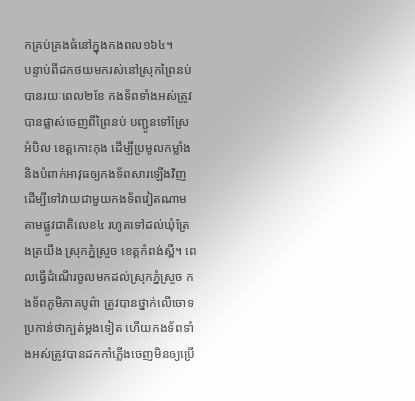កគ្រប់គ្រងធំនៅក្នុងកងពល១៦៤។
បន្ទាប់ពីដកថយមករស់នៅស្រុកព្រៃនប់ បានរយៈពេល២ខែ កងទ័ពទាំងអស់ត្រូវបានផ្លាស់ចេញពីព្រៃនប់ បញ្ជូនទៅស្រែអំបិល ខេត្តកោះកុង ដើម្បីប្រមូលកម្លាំង និងបំពាក់អាវុធឲ្យកងទ័ពសារឡើងវិញ ដើម្បីទៅវាយជាមួយកងទ័ពវៀតណាមតាមផ្លូវជាតិលេខ៤ រហូតទៅដល់ឃុំត្រែងត្រយឹង ស្រុកភ្នំស្រួច ខេត្តកំពង់ស្ពឺ។ ពេលធ្វើដំណើរចូលមកដល់ស្រុកភ្នំស្រួច កងទ័ពភូមិភាគបូព៌ា ត្រូវបានថ្នាក់លើចោទប្រកាន់ថាក្បត់ម្ដងទៀត ហើយកងទ័ពទាំងអស់ត្រូវបានដកកាំភ្លើងចេញមិនឲ្យប្រើ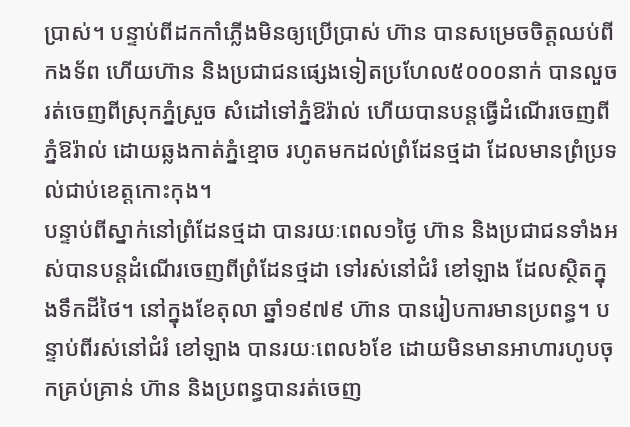ប្រាស់។ បន្ទាប់ពីដកកាំភ្លើងមិនឲ្យប្រើប្រាស់ ហ៊ាន បានសម្រេចចិត្តឈប់ពីកងទ័ព ហើយហ៊ាន និងប្រជាជនផ្សេងទៀតប្រហែល៥០០០នាក់ បានលួចរត់ចេញពីស្រុកភ្នំស្រួច សំដៅទៅភ្នំឱរ៉ាល់ ហើយបានបន្តធ្វើដំណើរចេញពីភ្នំឱរ៉ាល់ ដោយឆ្លងកាត់ភ្នំខ្មោច រហូតមកដល់ព្រំដែនថ្មដា ដែលមានព្រំប្រទល់ជាប់ខេត្តកោះកុង។
បន្ទាប់ពីស្នាក់នៅព្រំដែនថ្មដា បានរយៈពេល១ថ្ងៃ ហ៊ាន និងប្រជាជនទាំងអស់បានបន្តដំណើរចេញពីព្រំដែនថ្មដា ទៅរស់នៅជំរំ ខៅឡាង ដែលស្ថិតក្នុងទឹកដីថៃ។ នៅក្នុងខែតុលា ឆ្នាំ១៩៧៩ ហ៊ាន បានរៀបការមានប្រពន្ធ។ បន្ទាប់ពីរស់នៅជំរំ ខៅឡាង បានរយៈពេល៦ខែ ដោយមិនមានអាហារហូបចុកគ្រប់គ្រាន់ ហ៊ាន និងប្រពន្ធបានរត់ចេញ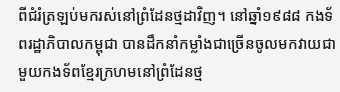ពីជំរំត្រឡប់មករស់នៅព្រំដែនថ្មដាវិញ។ នៅឆ្នាំ១៩៨៨ កងទ័ពរដ្ឋាភិបាលកម្ពុជា បានដឹកនាំកម្លាំងជាច្រើនចូលមកវាយជាមួយកងទ័ពខ្មែរក្រហមនៅព្រំដែនថ្ម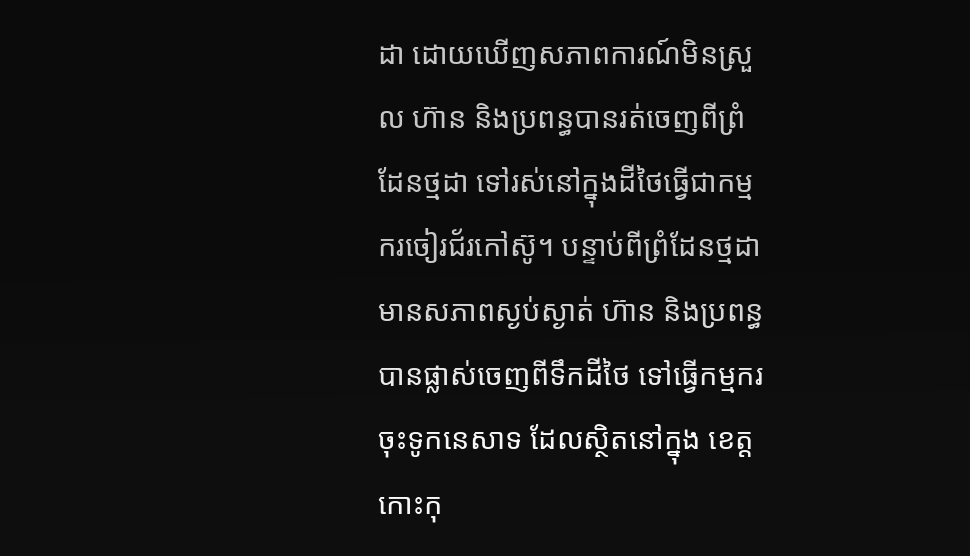ដា ដោយឃើញសភាពការណ៍មិនស្រួល ហ៊ាន និងប្រពន្ធបានរត់ចេញពីព្រំដែនថ្មដា ទៅរស់នៅក្នុងដីថៃធ្វើជាកម្មករចៀរជ័រកៅស៊ូ។ បន្ទាប់ពីព្រំដែនថ្មដាមានសភាពស្ងប់ស្ងាត់ ហ៊ាន និងប្រពន្ធបានផ្លាស់ចេញពីទឹកដីថៃ ទៅធ្វើកម្មករចុះទូកនេសាទ ដែលស្ថិតនៅក្នុង ខេត្តកោះកុ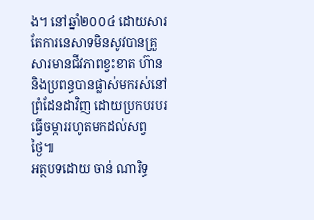ង។ នៅឆ្នាំ២០០៤ ដោយសារតែការនេសាទមិនសូវបានគ្រួសារមានជីវភាពខ្វះខាត ហ៊ាន និងប្រពន្ធបានផ្លាស់មករស់នៅព្រំដែនដាវិញ ដោយប្រកបរបរធ្វើចម្ការរហូតមកដល់សព្វថ្ងៃ៕
អត្ថបទដោយ ចាន់ ណារិទ្ធ